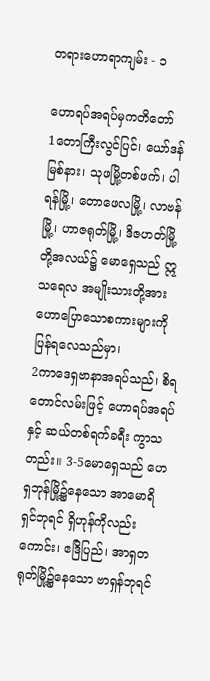တရားဟောရာကျမ်း - ၁

ဟောရပ်အရပ်မှကတိတော်
1တောကြီးလွင်ပြင်၊ ယော်ဒန်မြစ်နား၊ သုဖမြို့တစ်ဖက်၊ ပါရန်မြို့၊ တောဖေလမြို့၊ လာဗန်မြို့၊ ဟာဇရုတ်မြို့၊ ဒိဇဟတ်မြို့တို့အလယ်၌ မောရှေသည် ဣသရေလ အမျိုးသားတို့အား ဟောပြောသောစကားများကို ပြန်ရလေသည်မှာ၊
2ကာဒေရှဗာနာအရပ်သည်၊ စိရတောင်လမ်းဖြင့် ဟောရပ်အရပ်နှင့် ဆယ်တစ်ရက်ခရီး ကွာသတည်း။ 3-5မောရှေသည် ဟေရှဘုန်မြို့၌နေသော အာမောရိရှင်ဘုရင် ရှိဟုန်ကိုလည်းကောင်း၊ ဧဒြိပြည်၊ အာရှတရုတ်မြို့၌နေသော ဗာရှန်ဘုရင်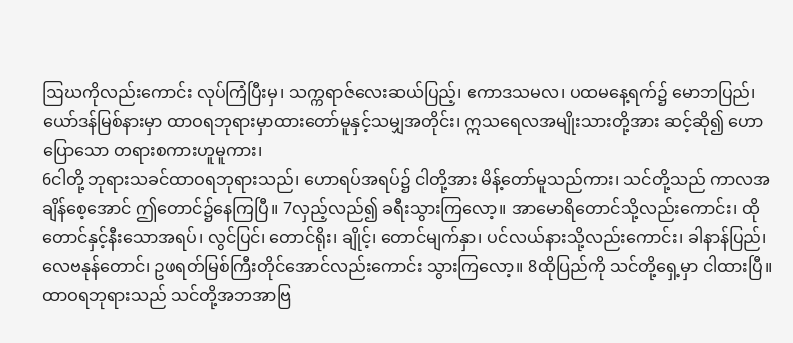ဩဃကိုလည်းကောင်း လုပ်ကြံပြီးမှ၊ သက္ကရာဇ်လေးဆယ်ပြည့်၊ ဧကာဒသမလ၊ ပထမနေ့ရက်၌ မောဘပြည်၊ ယော်ဒန်မြစ်နားမှာ ထာဝရဘုရားမှာထားတော်မူနှင့်သမျှအတိုင်း၊ ဣသရေလအမျိုးသားတို့အား ဆင့်ဆို၍ ဟောပြောသော တရားစကားဟူမူကား၊
6ငါတို့ ဘုရားသခင်ထာဝရဘုရားသည်၊ ဟောရပ်အရပ်၌ ငါတို့အား မိန့်တော်မူသည်ကား၊ သင်တို့သည် ကာလအချိန်စေ့အောင် ဤတောင်၌နေကြပြီ။ 7လှည့်လည်၍ ခရီးသွားကြလော့။ အာမောရိတောင်သို့လည်းကောင်း၊ ထိုတောင်နှင့်နီးသောအရပ်၊ လွင်ပြင်၊ တောင်ရိုး၊ ချိုင့်၊ တောင်မျက်နှာ၊ ပင်လယ်နားသို့လည်းကောင်း၊ ခါနာန်ပြည်၊ လေဗနုန်တောင်၊ ဥဖရတ်မြစ်ကြီးတိုင်အောင်လည်းကောင်း သွားကြလော့။ 8ထိုပြည်ကို သင်တို့ရှေ့မှာ ငါထားပြီ။ ထာဝရဘုရားသည် သင်တို့အဘအာဗြ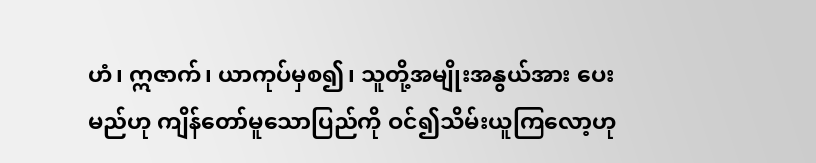ဟံ၊ ဣဇာက်၊ ယာကုပ်မှစ၍၊ သူတို့အမျိုးအနွယ်အား ပေးမည်ဟု ကျိန်တော်မူသောပြည်ကို ဝင်၍သိမ်းယူကြလော့ဟု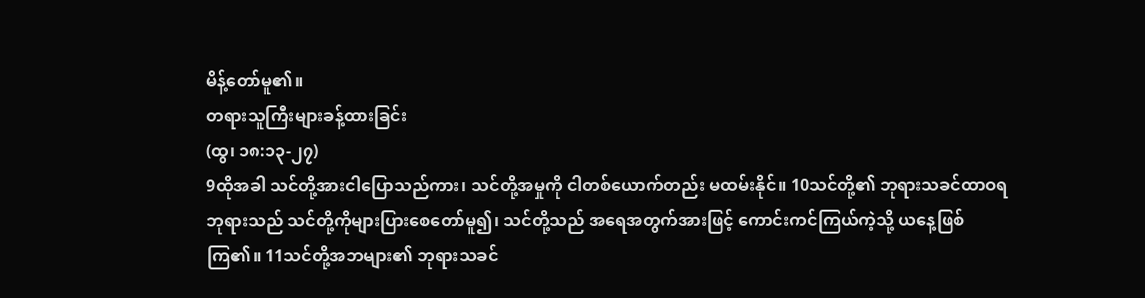မိန့်တော်မူ၏။
တရားသူကြီးများခန့်ထားခြင်း
(ထွ၊ ၁၈:၁၃-၂၇)
9ထိုအခါ သင်တို့အားငါပြောသည်ကား၊ သင်တို့အမှုကို ငါတစ်ယောက်တည်း မထမ်းနိုင်။ 10သင်တို့၏ ဘုရားသခင်ထာဝရဘုရားသည် သင်တို့ကိုများပြားစေတော်မူ၍၊ သင်တို့သည် အရေအတွက်အားဖြင့် ကောင်းကင်ကြယ်ကဲ့သို့ ယနေ့ဖြစ်ကြ၏။ 11သင်တို့အဘများ၏ ဘုရားသခင်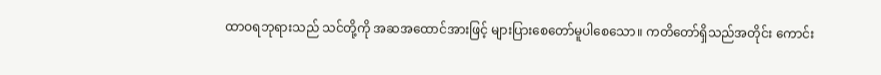ထာဝရဘုရားသည် သင်တို့ကို အဆအထောင်အားဖြင့် များပြားစေတော်မူပါစေသော။ ကတိတော်ရှိသည်အတိုင်း ကောင်း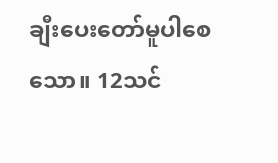ချီးပေးတော်မူပါစေသော။ 12သင်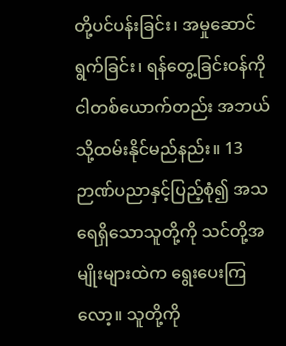တို့ပင်ပန်းခြင်း၊ အမှုဆောင်ရွက်ခြင်း၊ ရန်တွေ့ခြင်းဝန်ကို ငါတစ်ယောက်တည်း အဘယ်သို့ထမ်းနိုင်မည်နည်း။ 13ဉာဏ်ပညာနှင့်ပြည့်စုံ၍ အသရေရှိသောသူတို့ကို သင်တို့အမျိုးများထဲက ရွေးပေးကြလော့။ သူတို့ကို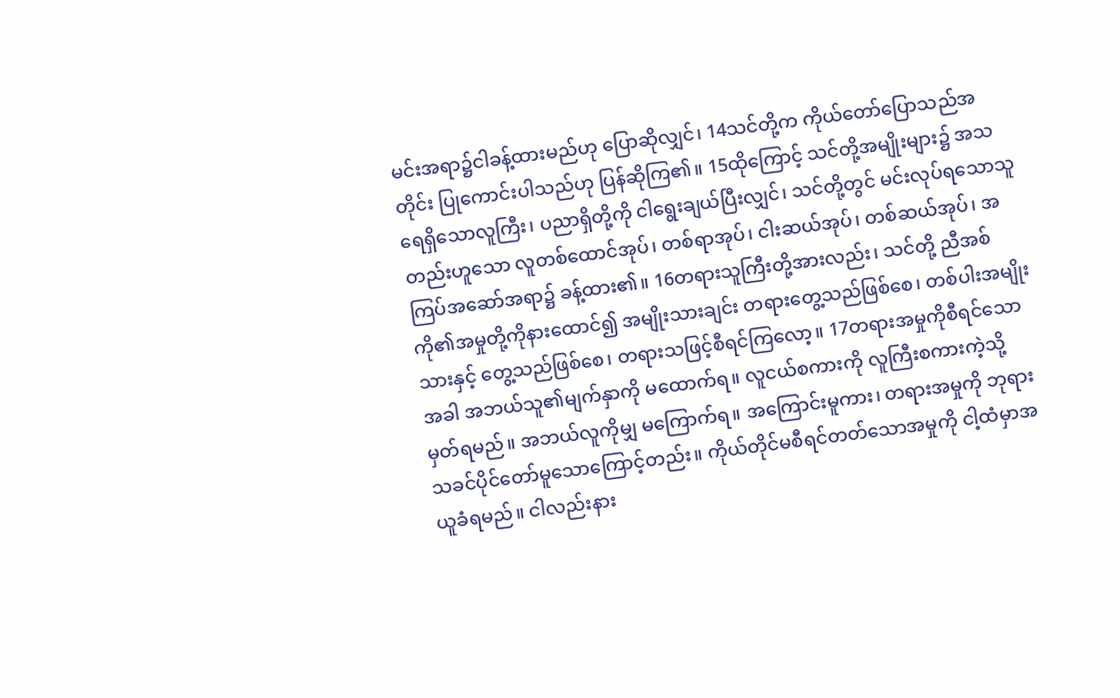မင်းအရာ၌ငါခန့်ထားမည်ဟု ပြောဆိုလျှင်၊ 14သင်တို့က ကိုယ်တော်ပြောသည်အတိုင်း ပြုကောင်းပါသည်ဟု ပြန်ဆိုကြ၏။ 15ထိုကြောင့် သင်တို့အမျိုးများ၌ အသရေရှိသောလူကြီး၊ ပညာရှိတို့ကို ငါရွေးချယ်ပြီးလျှင်၊ သင်တို့တွင် မင်းလုပ်ရသောသူတည်းဟူသော လူတစ်ထောင်အုပ်၊ တစ်ရာအုပ်၊ ငါးဆယ်အုပ်၊ တစ်ဆယ်အုပ်၊ အကြပ်အဆော်အရာ၌ ခန့်ထား၏။ 16တရားသူကြီးတို့အားလည်း၊ သင်တို့ ညီအစ်ကို၏အမှုတို့ကိုနားထောင်၍ အမျိုးသားချင်း တရားတွေ့သည်ဖြစ်စေ၊ တစ်ပါးအမျိုးသားနှင့် တွေ့သည်ဖြစ်စေ၊ တရားသဖြင့်စီရင်ကြလော့။ 17တရားအမှုကိုစီရင်သောအခါ အဘယ်သူ၏မျက်နှာကို မထောက်ရ။ လူငယ်စကားကို လူကြီးစကားကဲ့သို့ မှတ်ရမည်။ အဘယ်လူကိုမျှ မကြောက်ရ။ အကြောင်းမူကား၊ တရားအမှုကို ဘုရားသခင်ပိုင်တော်မူသောကြောင့်တည်း။ ကိုယ်တိုင်မစီရင်တတ်သောအမှုကို ငါ့ထံမှာအယူခံရမည်။ ငါလည်းနား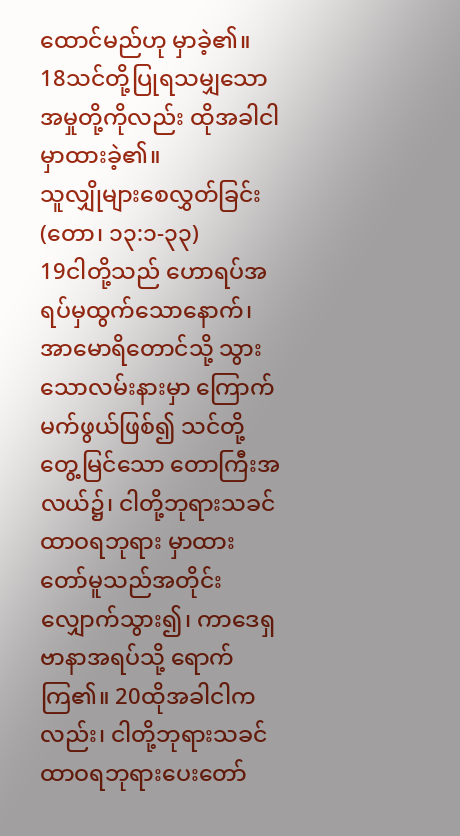ထောင်မည်ဟု မှာခဲ့၏။ 18သင်တို့ပြုရသမျှသော အမှုတို့ကိုလည်း ထိုအခါငါမှာထားခဲ့၏။
သူလျှိုများစေလွှတ်ခြင်း
(တော၊ ၁၃:၁-၃၃)
19ငါတို့သည် ဟောရပ်အရပ်မှထွက်သောနောက်၊ အာမောရိတောင်သို့ သွားသောလမ်းနားမှာ ကြောက်မက်ဖွယ်ဖြစ်၍ သင်တို့တွေ့မြင်သော တောကြီးအလယ်၌၊ ငါတို့ဘုရားသခင်ထာဝရဘုရား မှာထားတော်မူသည်အတိုင်း လျှောက်သွား၍၊ ကာဒေရှဗာနာအရပ်သို့ ရောက်ကြ၏။ 20ထိုအခါငါကလည်း၊ ငါတို့ဘုရားသခင် ထာဝရဘုရားပေးတော်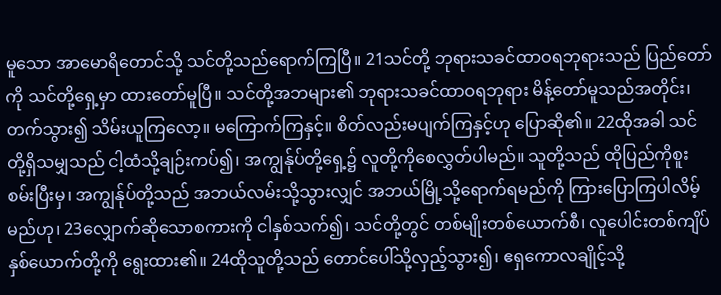မူသော အာမောရိတောင်သို့ သင်တို့သည်ရောက်ကြပြီ။ 21သင်တို့ ဘုရားသခင်ထာဝရဘုရားသည် ပြည်တော်ကို သင်တို့ရှေ့မှာ ထားတော်မူပြီ။ သင်တို့အဘများ၏ ဘုရားသခင်ထာဝရဘုရား မိန့်တော်မူသည်အတိုင်း၊ တက်သွား၍ သိမ်းယူကြလော့။ မကြောက်ကြနှင့်။ စိတ်လည်းမပျက်ကြနှင့်ဟု ပြောဆို၏။ 22ထိုအခါ သင်တို့ရှိသမျှသည် ငါ့ထံသို့ချဉ်းကပ်၍၊ အကျွန်ုပ်တို့ရှေ့၌ လူတို့ကိုစေလွှတ်ပါမည်။ သူတို့သည် ထိုပြည်ကိုစူးစမ်းပြီးမှ၊ အကျွန်ုပ်တို့သည် အဘယ်လမ်းသို့သွားလျှင် အဘယ်မြို့သို့ရောက်ရမည်ကို ကြားပြောကြပါလိမ့်မည်ဟု၊ 23လျှောက်ဆိုသောစကားကို ငါနှစ်သက်၍၊ သင်တို့တွင် တစ်မျိုးတစ်ယောက်စီ၊ လူပေါင်းတစ်ကျိပ်နှစ်ယောက်တို့ကို ရွေးထား၏။ 24ထိုသူတို့သည် တောင်ပေါ်သို့လှည့်သွား၍၊ ဧရှကောလချိုင့်သို့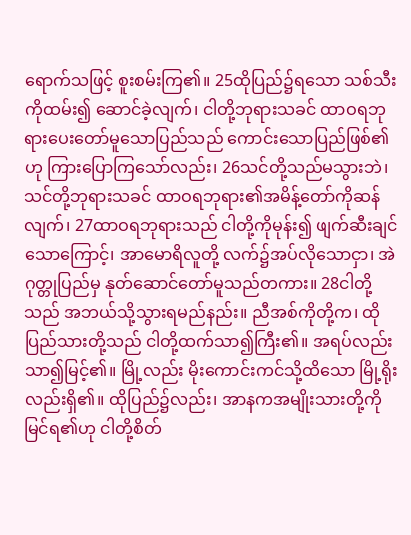ရောက်သဖြင့် စူးစမ်းကြ၏။ 25ထိုပြည်၌ရသော သစ်သီးကိုထမ်း၍ ဆောင်ခဲ့လျက်၊ ငါတို့ဘုရားသခင် ထာဝရဘုရားပေးတော်မူသောပြည်သည် ကောင်းသောပြည်ဖြစ်၏ဟု ကြားပြောကြသော်လည်း၊ 26သင်တို့သည်မသွားဘဲ၊ သင်တို့ဘုရားသခင် ထာဝရဘုရား၏အမိန့်တော်ကိုဆန်လျက်၊ 27ထာဝရဘုရားသည် ငါတို့ကိုမုန်း၍ ဖျက်ဆီးချင်သောကြောင့်၊ အာမောရိလူတို့ လက်၌အပ်လိုသောငှာ၊ အဲဂုတ္တုပြည်မှ နုတ်ဆောင်တော်မူသည်တကား။ 28ငါတို့သည် အဘယ်သို့သွားရမည်နည်း။ ညီအစ်ကိုတို့က၊ ထိုပြည်သားတို့သည် ငါတို့ထက်သာ၍ကြီး၏။ အရပ်လည်းသာ၍မြင့်၏။ မြို့လည်း မိုးကောင်းကင်သို့ထိသော မြို့ရိုးလည်းရှိ၏။ ထိုပြည်၌လည်း၊ အာနကအမျိုးသားတို့ကို မြင်ရ၏ဟု ငါတို့စိတ်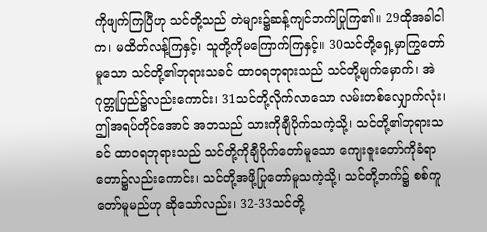ကိုဖျက်ကြပြီဟု သင်တို့သည် တဲများ၌ဆန့်ကျင်ဘက်ပြုကြ၏။ 29ထိုအခါငါက၊ မထိတ်လန့်ကြနှင့်၊ သူတို့ကိုမကြောက်ကြနှင့်။ 30သင်တို့ရှေ့မှာကြွတော်မူသော သင်တို့၏ဘုရားသခင် ထာဝရဘုရားသည် သင်တို့မျက်မှောက်၊ အဲဂုတ္တုပြည်၌လည်းကောင်း၊ 31သင်တို့လိုက်လာသော လမ်းတစ်လျှောက်လုံး၊ ဤအရပ်တိုင်အောင် အဘသည် သားကိုချီပိုက်သကဲ့သို့၊ သင်တို့၏ဘုရားသခင် ထာဝရဘုရားသည် သင်တို့ကိုချီပိုက်တော်မူသော ကျေးဇူးတော်ကိုခံရာ တော၌လည်းကောင်း၊ သင်တို့အဖို့ပြုတော်မူသကဲ့သို့၊ သင်တို့ဘက်၌ စစ်ကူတော်မူမည်ဟု ဆိုသော်လည်း၊ 32-33သင်တို့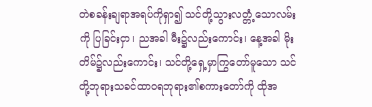တဲစခန်းချရာအရပ်ကိုရှာ၍ သင်တို့သွားလတ္တံ့သောလမ်းကို ပြခြင်းငှာ၊ ညအခါ မီး၌လည်းကောင်း၊ နေ့အခါ မိုးတိမ်၌လည်းကောင်း၊ သင်တို့ရှေ့မှာကြွတော်မူသော သင်တို့ဘုရားသခင်ထာဝရဘုရား၏စကားတော်ကို ထိုအ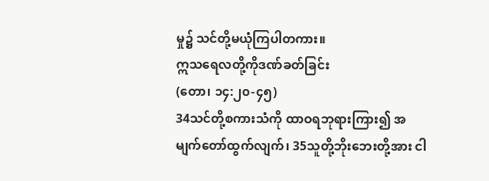မှု၌ သင်တို့မယုံကြပါတကား။
ဣသရေလတို့ကိုဒဏ်ခတ်ခြင်း
(တော၊ ၁၄:၂၀-၄၅)
34သင်တို့စကားသံကို ထာဝရဘုရားကြား၍ အမျက်တော်ထွက်လျက်၊ 35သူတို့ဘိုးဘေးတို့အား ငါ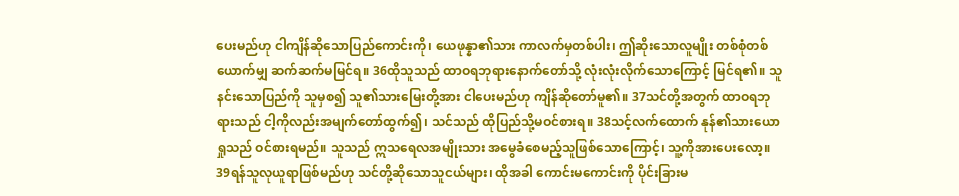ပေးမည်ဟု ငါကျိန်ဆိုသောပြည်ကောင်းကို၊ ယေဖုန္နာ၏သား ကာလက်မှတစ်ပါး၊ ဤဆိုးသောလူမျိုး တစ်စုံတစ်ယောက်မျှ ဆက်ဆက်မမြင်ရ။ 36ထိုသူသည် ထာဝရဘုရားနောက်တော်သို့ လုံးလုံးလိုက်သောကြောင့် မြင်ရ၏။ သူနင်းသောပြည်ကို သူမှစ၍ သူ၏သားမြေးတို့အား ငါပေးမည်ဟု ကျိန်ဆိုတော်မူ၏။ 37သင်တို့အတွက် ထာဝရဘုရားသည် ငါ့ကိုလည်းအမျက်တော်ထွက်၍၊ သင်သည် ထိုပြည်သို့မဝင်စားရ။ 38သင့်လက်ထောက် နုန်၏သားယောရှုသည် ဝင်စားရမည်။ သူသည် ဣသရေလအမျိုးသား အမွေခံစေမည့်သူဖြစ်သောကြောင့်၊ သူ့ကိုအားပေးလော့။ 39ရန်သူလုယူရာဖြစ်မည်ဟု သင်တို့ဆိုသောသူငယ်များ၊ ထိုအခါ ကောင်းမကောင်းကို ပိုင်းခြားမ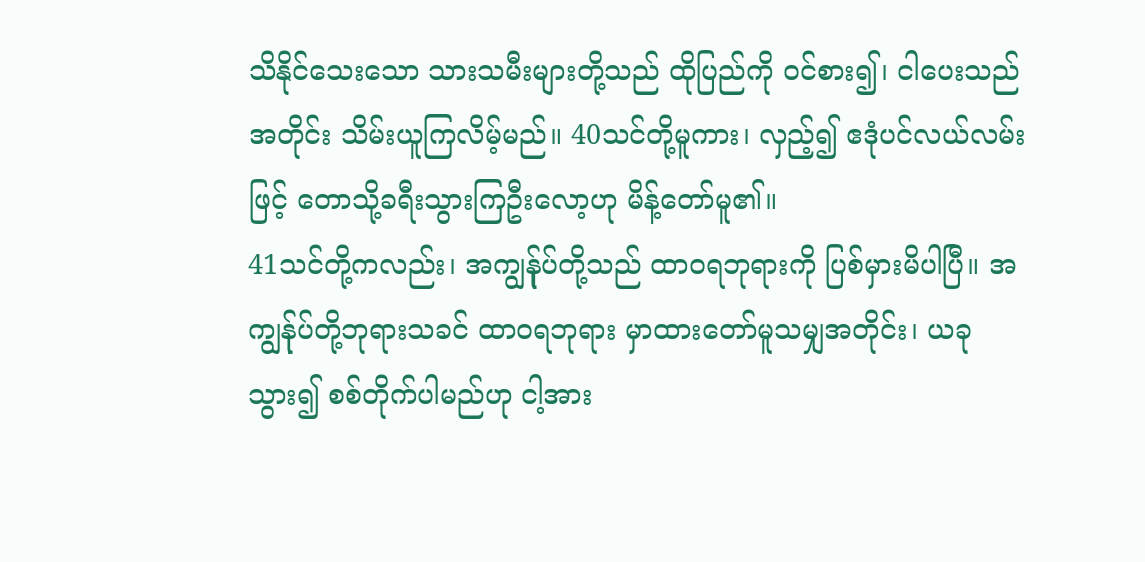သိနိုင်သေးသော သားသမီးများတို့သည် ထိုပြည်ကို ဝင်စား၍၊ ငါပေးသည်အတိုင်း သိမ်းယူကြလိမ့်မည်။ 40သင်တို့မူကား၊ လှည့်၍ ဧဒုံပင်လယ်လမ်းဖြင့် တောသို့ခရီးသွားကြဦးလော့ဟု မိန့်တော်မူ၏။
41သင်တို့ကလည်း၊ အကျွန်ုပ်တို့သည် ထာဝရဘုရားကို ပြစ်မှားမိပါပြီ။ အကျွန်ုပ်တို့ဘုရားသခင် ထာဝရဘုရား မှာထားတော်မူသမျှအတိုင်း၊ ယခုသွား၍ စစ်တိုက်ပါမည်ဟု ငါ့အား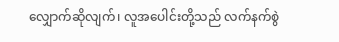လျှောက်ဆိုလျက်၊ လူအပေါင်းတို့သည် လက်နက်စွဲ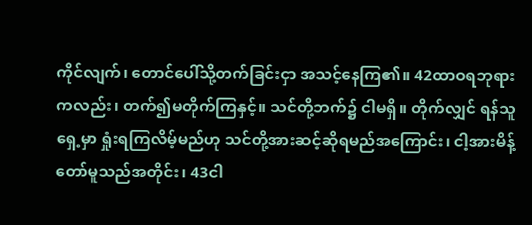ကိုင်လျက်၊ တောင်ပေါ်သို့တက်ခြင်းငှာ အသင့်နေကြ၏။ 42ထာဝရဘုရားကလည်း၊ တက်၍မတိုက်ကြနှင့်။ သင်တို့ဘက်၌ ငါမရှိ။ တိုက်လျှင် ရန်သူရှေ့မှာ ရှုံးရကြလိမ့်မည်ဟု သင်တို့အားဆင့်ဆိုရမည်အကြောင်း၊ ငါ့အားမိန့်တော်မူသည်အတိုင်း၊ 43ငါ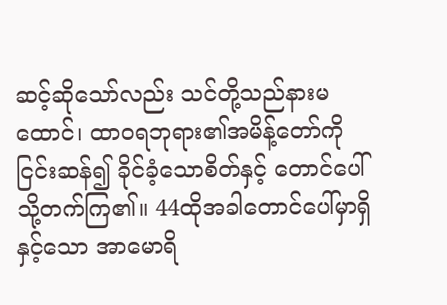ဆင့်ဆိုသော်လည်း သင်တို့သည်နားမထောင်၊ ထာဝရဘုရား၏အမိန့်တော်ကိုငြင်းဆန်၍ ခိုင်ခံ့သောစိတ်နှင့် တောင်ပေါ်သို့တက်ကြ၏။ 44ထိုအခါတောင်ပေါ်မှာရှိနှင့်သော အာမောရိ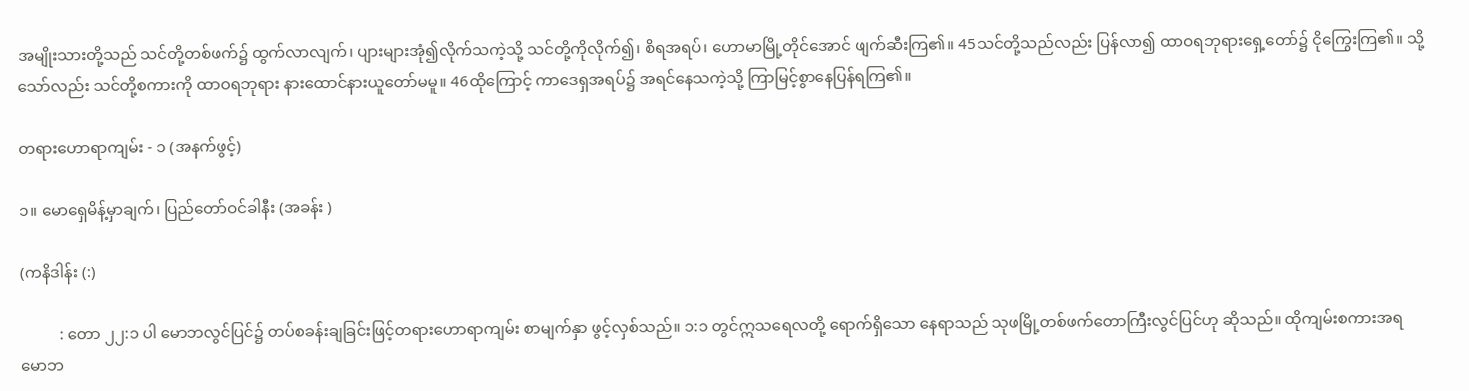အမျိုးသားတို့သည် သင်တို့တစ်ဖက်၌ ထွက်လာလျက်၊ ပျားများအုံ၍လိုက်သကဲ့သို့ သင်တို့ကိုလိုက်၍၊ စိရအရပ်၊ ဟောမာမြို့တိုင်အောင် ဖျက်ဆီးကြ၏။ 45သင်တို့သည်လည်း ပြန်လာ၍ ထာဝရဘုရားရှေ့တော်၌ ငိုကြွေးကြ၏။ သို့သော်လည်း သင်တို့စကားကို ထာဝရဘုရား နားထောင်နားယူတော်မမူ။ 46ထိုကြောင့် ကာဒေရှအရပ်၌ အရင်နေသကဲ့သို့ ကြာမြင့်စွာနေပြန်ရကြ၏။

တရားဟောရာကျမ်း - ၁ (အနက်ဖွင့်)

၁။ မောရှေမိန့်မှာချက်၊ ပြည်တော်ဝင်ခါနီး (အခန်း )

(ကနိဒါန်း (:)

          : တော ၂၂:၁ ပါ မောဘလွင်ပြင်၌ တပ်စခန်းချခြင်းဖြင့်တရားဟောရာကျမ်း စာမျက်နှာ ဖွင့်လှစ်သည်။ ၁:၁ တွင်ဣသရေလတို့ ရောက်ရှိသော နေရာသည် သုဖမြို့တစ်ဖက်တောကြီးလွင်ပြင်ဟု ဆိုသည်။ ထိုကျမ်းစကားအရ မောဘ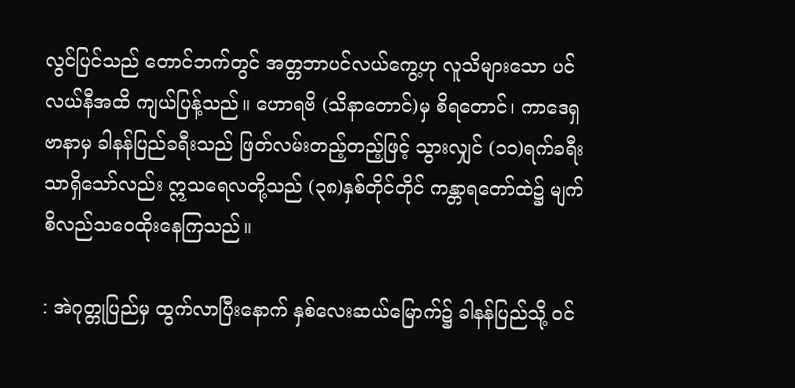လွင်ပြင်သည် တောင်ဘက်တွင် အတ္တဘာပင်လယ်ကွေ့ဟု လူသိများသော ပင်လယ်နီအထိ ကျယ်ပြန့်သည်။ ဟောရဗိ (သိနာတောင်)မှ စိရတောင်၊ ကာဒေရှဗာနာမှ ခါနန်ပြည်ခရီးသည် ဖြတ်လမ်းတည့်တည့်ဖြင့် သွားလျှင် (၁၁)ရက်ခရီးသာရှိသော်လည်း ဣသရေလတို့သည် (၃၈)နှစ်တိုင်တိုင် ကန္တာရတော်ထဲ၌ မျက်စိလည်သဝေထိုးနေကြသည်။

: အဲဂုတ္တုပြည်မှ ထွက်လာပြီးနောက် နှစ်လေးဆယ်မြောက်၌ ခါနန်ပြည်သို့ ဝင်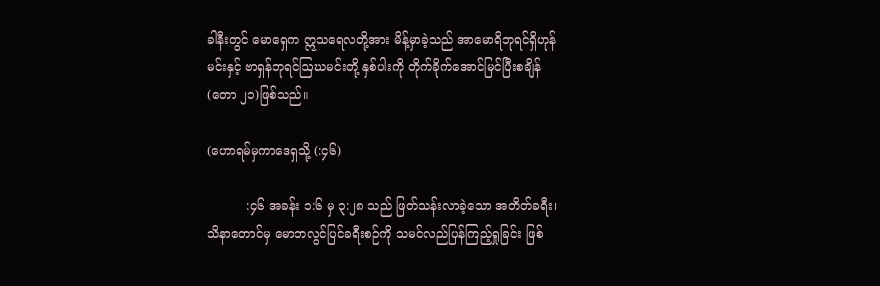ခါနီးတွင် မောရှေက ဣသရေလတို့အား မိန့်မှာခဲ့သည် အာမောရိဘုရင်ရှိဟုန်မင်းနှင့် ဗာရှန်ဘုရင်ဩဃမင်းတို့ နှစ်ပါးကို တိုက်ခိုက်အောင်မြင်ပြီးစချိန် (တော ၂၁)ဖြစ်သည်။

(ဟောရမ်မှကာဒေရှသို့ (:၄၆)

          :၄၆ အခန်း ၁:၆ မှ ၃:၂၈ သည် ဖြတ်သန်းလာခဲ့သော အတိတ်ခရီး၊ သိနာတောင်မှ မောဘလွင်ပြင်ခရီးစဉ်ကို သမင်လည်ပြန်ကြည့်ရှုခြင်း ဖြစ်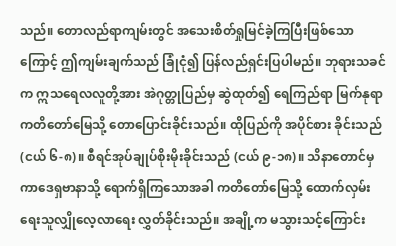သည်။ တောလည်ရာကျမ်းတွင် အသေးစိတ်ရှုမြင်ခဲ့ကြပြီးဖြစ်သောကြောင့် ဤကျမ်းချက်သည် ခြုံငုံ၍ ပြန်လည်ရှင်းပြပါမည်။ ဘုရားသခင်က ဣသရေလလူတို့အား အဲဂုတ္တုပြည်မှ ဆွဲထုတ်၍ ရေကြည်ရာ မြက်နုရာ ကတိတော်မြေသို့ တောပြောင်းခိုင်းသည်။ ထိုပြည်ကို အပိုင်စား ခိုင်းသည် (ငယ် ၆-၈)။ စီရင်အုပ်ချုပ်စိုးမိုးခိုင်းသည် (ငယ် ၉-၁၈)။ သိနာတောင်မှ ကာဒေရှဗာနာသို့ ရောက်ရှိကြသောအခါ ကတိတော်မြေသို့ ထောက်လှမ်းရေးသူလျှိုလေ့လာရေး လွှတ်ခိုင်းသည်။ အချို့က မသွားသင့်ကြောင်း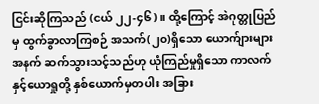ငြင်းဆိုကြသည် (ငယ် ၂၂-၄၆)။ ထို့ကြောင့် အဲဂုတ္တုပြည်မှ ထွက်ခွာလာကြစဉ် အသက်(၂၀)ရှိသော ယောက်ျားများအနက် ဆက်သွားသင့်သည်ဟု ယုံကြည်မှုရှိသော ကာလက်နှင့်ယောရှုတို့ နှစ်ယောက်မှတပါး အခြား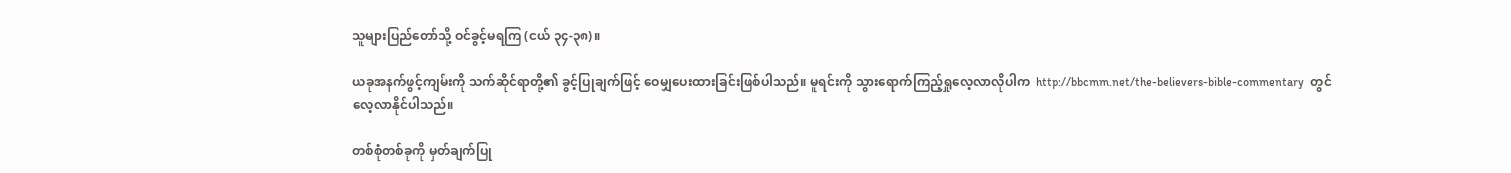သူများပြည်တော်သို့ ဝင်ခွင့်မရကြ (ငယ် ၃၄-၃၈)။

ယခုအနက်ဖွင့်ကျမ်းကို သက်ဆိုင်ရာတို့၏ ခွင့်ပြုချက်ဖြင့် ဝေမျှပေးထားခြင်းဖြစ်ပါသည်။ မူရင်းကို သွားရောက်ကြည့်ရှုလေ့လာလိုပါက  http://bbcmm.net/the-believers-bible-commentary  တွင် လေ့လာနိုင်ပါသည်။

တစ်စုံတစ်ခုကို မှတ်ချက်ပြု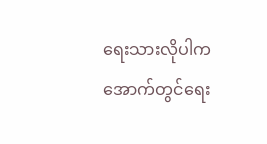ရေးသားလိုပါက အောက်တွင်ရေး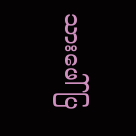သားဖေါ်ပြ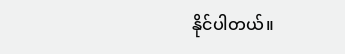နိုင်ပါတယ်။